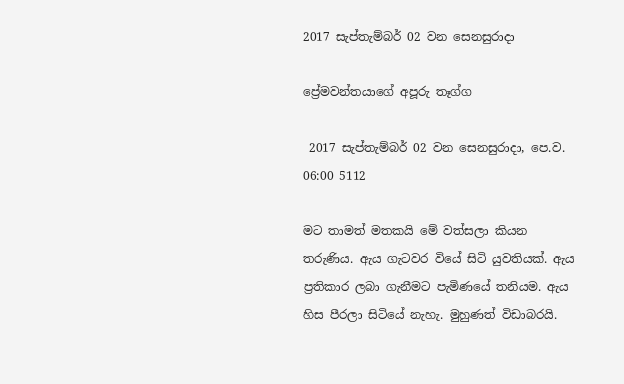2017 සැප්තැම්බර් 02 වන සෙනසුරාදා

ප්‍රේමවන්තයාගේ අපූරු තෑග්ග

 2017 සැප්තැම්බර් 02 වන සෙනසුරාදා, පෙ.ව. 06:00 5112

මට තාමත් මතකයි මේ වත්සලා කියන තරුණිය. ඇය ගැටවර වියේ සිටි යුවතියක්. ඇය ප්‍රතිකාර ලබා ගැනීමට පැමිණයේ තනියම. ඇය හිස පීරලා සිටියේ නැහැ. මුහුණත් විඩාබරයි.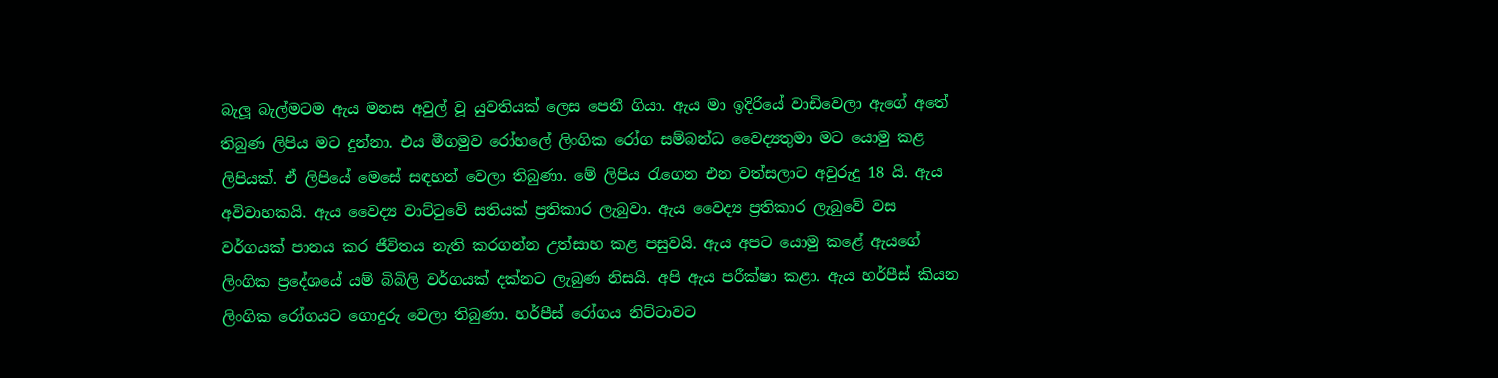බැලූ බැල්මටම ඇය මනස අවුල් වූ යුවතියක් ලෙස පෙනී ගියා. ඇය මා ඉදිරියේ වාඩිවෙලා ඇගේ අතේ තිබුණ ලිපිය මට දුන්නා. එය මීගමුව රෝහලේ ලිංගික රෝග සම්බන්ධ වෛද්‍යතුමා මට යොමු කළ ලිපියක්. ඒ ලිපියේ මෙසේ සඳහන් වෙලා තිබුණා. මේ ලිපිය රැගෙන එන වත්සලාට අවුරුදු 18 යි. ඇය අවිවාහකයි. ඇය වෛද්‍ය වාට්ටුවේ සතියක් ප්‍රතිකාර ලැබුවා. ඇය වෛද්‍ය ප්‍රතිකාර ලැබුවේ වස වර්ගයක් පානය කර ජීවිතය නැති කරගන්න උත්සාහ කළ පසුවයි. ඇය අපට යොමු කළේ ඇයගේ ලිංගික ප්‍රදේශයේ යම් බිබිලි වර්ගයක් දක්නට ලැබුණ නිසයි. අපි ඇය පරීක්ෂා කළා. ඇය හර්පීස් කියන ලිංගික රෝගයට ගොදුරු වෙලා තිබුණා. හර්පීස් රෝගය නිට්ටාවට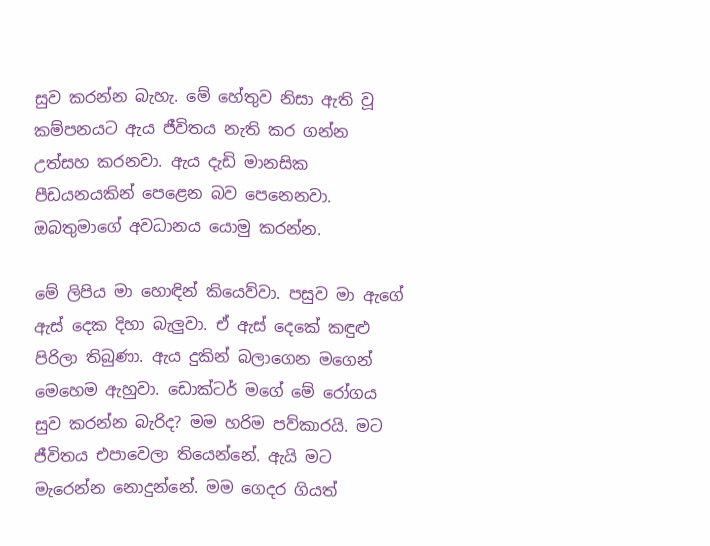සුව කරන්න බැහැ. මේ හේතුව නිසා ඇති වූ කම්පනයට ඇය ජීවිතය නැති කර ගන්න උත්සහ කරනවා. ඇය දැඩි මානසික පීඩයනයකින් පෙළෙන බව පෙනෙනවා. ඔබතුමාගේ අවධානය යොමු කරන්න.

මේ ලිපිය මා හොඳින් කියෙව්වා. පසුව මා ඇගේ ඇස් දෙක දිහා බැලුවා. ඒ ඇස් දෙකේ කඳුළු පිරිලා තිබුණා. ඇය දුකින් බලාගෙන මගෙන් මෙහෙම ඇහුවා. ඩොක්ටර් මගේ මේ රෝගය සුව කරන්න බැරිද? මම හරිම පව්කාරයි. මට ජීවිතය එපාවෙලා තියෙන්නේ. ඇයි මට මැරෙන්න නොදුන්නේ. මම ගෙදර ගියත්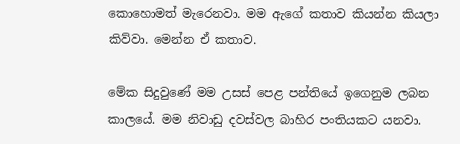කොහොමත් මැරෙනවා. මම ඇගේ කතාව කියන්න කියලා කිව්වා. මෙන්න ඒ කතාව.

මේක සිදුවුණේ මම උසස් පෙළ පන්තියේ ඉගෙනුම ලබන කාලයේ. මම නිවාඩු දවස්වල බාහිර පංතියකට යනවා.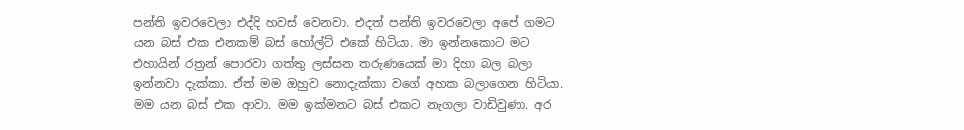පන්ති ඉවරවෙලා එද්දි හවස් වෙනවා. එදත් පන්ති ඉවරවෙලා අපේ ගමට යන බස් එක එනකම් බස් හෝල්ට් එකේ හිටියා. මා ඉන්නකොට මට එහායින් රත්‍රන් පොරවා ගත්තු ලස්සන තරුණයෙක් මා දිහා බල බලා ඉන්නවා දැක්කා. ඒත් මම ඔහුව නොදැක්කා වගේ අහක බලාගෙන හිටියා. මම යන බස් එක ආවා. මම ඉක්මනට බස් එකට නැගලා වාඩිවුණා. අර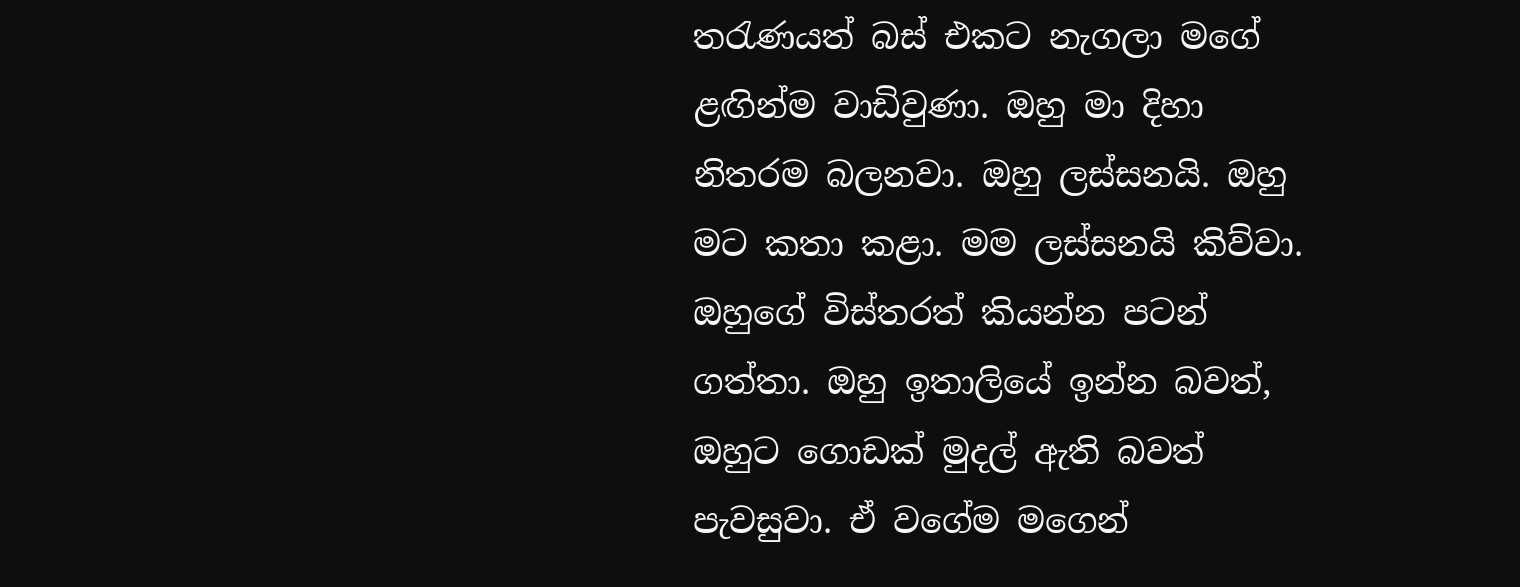තරැණයත් බස් එකට නැගලා මගේ ළඟින්ම වාඩිවුණා. ඔහු මා දිහා නිතරම බලනවා. ඔහු ලස්සනයි. ඔහු මට කතා කළා. මම ලස්සනයි කිව්වා. ඔහුගේ විස්තරත් කියන්න පටන් ගත්තා. ඔහු ඉතාලියේ ඉන්න බවත්, ඔහුට ගොඩක් මුදල් ඇති බවත් පැවසුවා. ඒ වගේම මගෙන්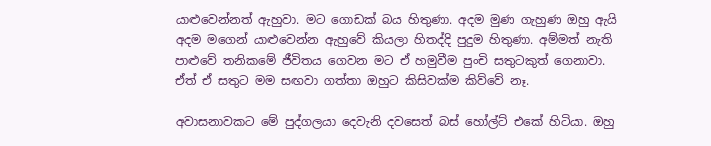යාළුවෙන්නත් ඇහුවා. මට ගොඩක් බය හිතුණා. අදම මුණ ගැහුණ ඔහු ඇයි අදම මගෙන් යාළුවෙන්න ඇහුවේ කියලා හිතද්දි පුදුම හිතුණා. අම්මත් නැති පාළුවේ තනිකමේ ජීවිතය ගෙවන මට ඒ හමුවීම පුංචි සතුටකුත් ගෙනාවා. ඒත් ඒ සතුට මම සඟවා ගත්තා ඔහුට කිසිවක්ම කිව්වේ නෑ.

අවාසනාවකට මේ පුද්ගලයා දෙවැනි දවසෙත් බස් හෝල්ට් එකේ හිටියා. ඔහු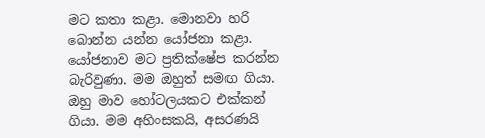මට කතා කළා. මොනවා හරි බොන්න යන්න යෝජනා කළා. යෝජනාව මට ප්‍රතික්ෂේප කරන්න බැරිවුණා. මම ඔහුත් සමඟ ගියා. ඔහු මාව හෝටලයකට එක්කන් ගියා. මම අහිංසකයි, අසරණයි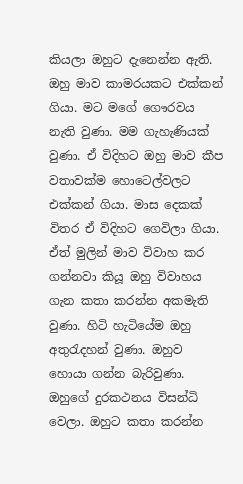කියලා ඔහුට දැනෙන්න ඇති. ඔහු මාව කාමරයකට එක්කන් ගියා. මට මගේ ගෞරවය නැති වුණා. මම ගැහැණියක් වුණා. ඒ විදිහට ඔහු මාව කීප වතාවක්ම හොටෙල්වලට එක්කන් ගියා. මාස දෙකක් විතර ඒ විදිහට ගෙවිලා ගියා. ඒත් මුලින් මාව විවාහ කර ගන්නවා කියූ ඔහු විවාහය ගැන කතා කරන්න අකමැති වුණා. හිටි හැටියේම ඔහු අතුරැදහන් වුණා. ඔහුව හොයා ගන්න බැරිවුණා. ඔහුගේ දුරකථනය විසන්ධි වෙලා. ඔහුට කතා කරන්න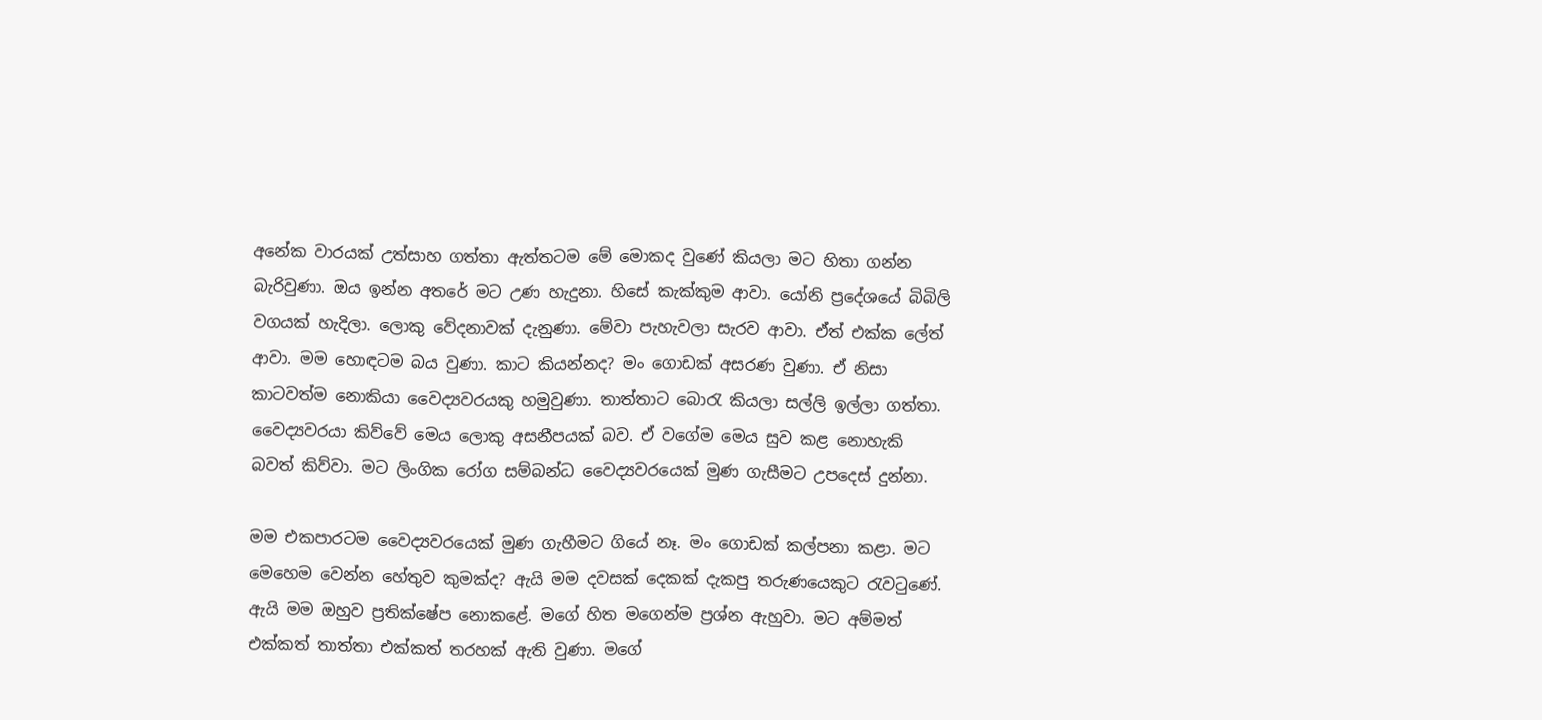අනේක වාරයක් උත්සාහ ගත්තා ඇත්තටම මේ මොකද වුණේ කියලා මට හිතා ගන්න බැරිවුණා. ඔය ඉන්න අතරේ මට උණ හැදුනා. හිසේ කැක්කුම ආවා. යෝනි ප්‍රදේශයේ බිබිලි වගයක් හැදිලා. ලොකු වේදනාවක් දැනුණා. මේවා පැහැවලා සැරව ආවා. ඒත් එක්ක ලේත් ආවා. මම හොඳටම බය වුණා. කාට කියන්නද? මං ගොඩක් අසරණ වුණා. ඒ නිසා කාටවත්ම නොකියා වෛද්‍යවරයකු හමුවුණා. තාත්තාට බොරැ කියලා සල්ලි ඉල්ලා ගත්තා. වෛද්‍යවරයා කිව්වේ මෙය ලොකු අසනීපයක් බව. ඒ වගේම මෙය සුව කළ නොහැකි බවත් කිව්වා. මට ලිංගික රෝග සම්බන්ධ වෛද්‍යවරයෙක් මුණ ගැසීමට උපදෙස් දුන්නා.

මම එකපාරටම වෛද්‍යවරයෙක් මුණ ගැහීමට ගියේ නෑ. මං ගොඩක් කල්පනා කළා. මට මෙහෙම වෙන්න හේතුව කුමක්ද? ඇයි මම දවසක් දෙකක් දැකපු තරුණයෙකුට රැවටුණේ. ඇයි මම ඔහුව ප්‍රතික්ෂේප නොකළේ. මගේ හිත මගෙන්ම ප්‍රශ්න ඇහුවා. මට අම්මත් එක්කත් තාත්තා එක්කත් තරහක් ඇති වුණා. මගේ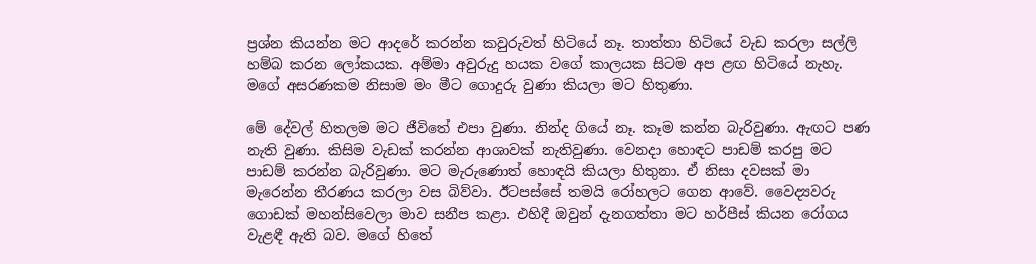ප්‍රශ්න කියන්න මට ආදරේ කරන්න කවුරුවත් හිටියේ නෑ. තාත්තා හිටියේ වැඩ කරලා සල්ලි හම්බ කරන ලෝකයක. අම්මා අවුරුදු හයක වගේ කාලයක සිටම අප ළඟ හිටියේ නැහැ. මගේ අසරණකම නිසාම මං මීට ගොදුරු වුණා කියලා මට හිතුණා.

මේ දේවල් හිතලම මට ජීවිතේ එපා වුණා. නින්ද ගියේ නෑ. කෑම කන්න බැරිවුණා. ඇඟට පණ නැති වුණා. කිසිම වැඩක් කරන්න ආශාවක් නැතිවුණා. වෙනදා හොඳට පාඩම් කරපු මට පාඩම් කරන්න බැරිවුණා. මට මැරුණොත් හොඳයි කියලා හිතුනා. ඒ නිසා දවසක් මා මැරෙන්න තීරණය කරලා වස බිව්වා. ඊටපස්සේ තමයි රෝහලට ගෙන ආවේ. වෛද්‍යවරු ගොඩක් මහන්සිවෙලා මාව සනීප කළා. එහිදී ඔවුන් දැනගත්තා මට හර්පීස් කියන රෝගය වැළඳී ඇති බව. මගේ හිතේ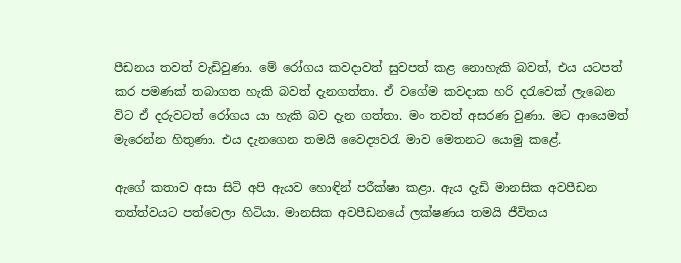පීඩනය තවත් වැඩිවුණා. මේ රෝගය කවදාවත් සුවපත් කළ නොහැකි බවත්, එය යටපත් කර පමණක් තබාගත හැකි බවත් දැනගත්තා. ඒ වගේම කවදාක හරි දරැවෙක් ලැබෙන විට ඒ දරුවටත් රෝගය යා හැකි බව දැන ගත්තා. මං තවත් අසරණ වුණා. මට ආයෙමත් මැරෙන්න හිතුණා. එය දැනගෙන තමයි වෛද්‍යවරැ මාව මෙතනට යොමු කළේ.

ඇගේ කතාව අසා සිටි අපි ඇයව හොඳින් පරීක්ෂා කළා. ඇය දැඩි මානසික අවපීඩන තත්ත්වයට පත්වෙලා හිටියා. මානසික අවපීඩනයේ ලක්ෂණය තමයි ජීවිතය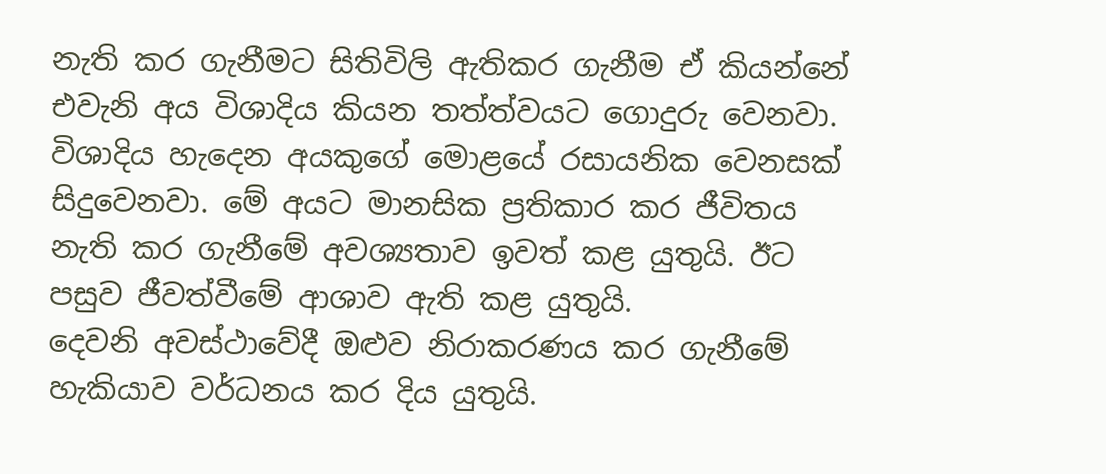නැති කර ගැනීමට සිතිවිලි ඇතිකර ගැනීම ඒ කියන්නේ එවැනි අය විශාදිය කියන තත්ත්වයට ගොදුරු වෙනවා. විශාදිය හැදෙන අයකුගේ මොළයේ රසායනික වෙනසක් සිදුවෙනවා. මේ අයට මානසික ප්‍රතිකාර කර ජීවිතය නැති කර ගැනීමේ අවශ්‍යතාව ඉවත් කළ යුතුයි. ඊට පසුව ජීවත්වීමේ ආශාව ඇති කළ යුතුයි.
දෙවනි අවස්ථාවේදී ඔළුව නිරාකරණය කර ගැනීමේ හැකියාව වර්ධනය කර දිය යුතුයි.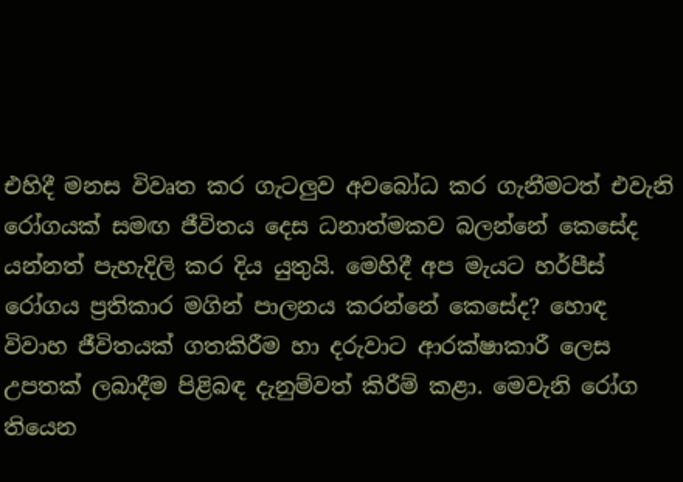එහිදී මනස විවෘත කර ගැටලුව අවබෝධ කර ගැනීමටත් එවැනි රෝගයක් සමඟ ජීවිතය දෙස ධනාත්මකව බලන්නේ කෙසේද යන්නත් පැහැදිලි කර දිය යුතුයි. මෙහිදී අප මැයට හර්පීස් රෝගය ප්‍රතිකාර මගින් පාලනය කරන්නේ කෙසේද? හොඳ විවාහ ජීවිතයක් ගතකිරීම හා දරුවාට ආරක්ෂාකාරී ලෙස උපතක් ලබාදීම පිළිබඳ දැනුම්වත් කිරීම් කළා. මෙවැනි රෝග තියෙන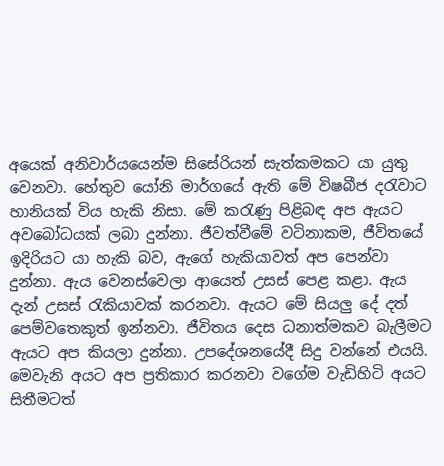අයෙක් අනිවාර්යයෙන්ම සිසේරියන් සැත්කමකට යා යුතු වෙනවා. හේතුව යෝනි මාර්ගයේ ඇති මේ විෂබීජ දරැවාට හානියක් විය හැකි නිසා. මේ කරැණු පිළිබඳ අප ඇයට අවබෝධයක් ලබා දුන්නා. ජීවත්වීමේ වටිනාකම, ජීවිතයේ ඉදිරියට යා හැකි බව, ඇගේ හැකියාවත් අප පෙන්වා දුන්නා. ඇය වෙනස්වෙලා ආයෙත් උසස් පෙළ කළා. ඇය දැන් උසස් රැකියාවක් කරනවා. ඇයට මේ සියලු දේ දත් පෙම්වතෙකුත් ඉන්නවා. ජීවිතය දෙස ධනාත්මකව බැලීමට ඇයට අප කියලා දුන්නා. උපදේශනයේදී සිදු වන්නේ එයයි. මෙවැනි අයට අප ප්‍රතිකාර කරනවා වගේම වැඩිහිටි අයට සිතීමටත්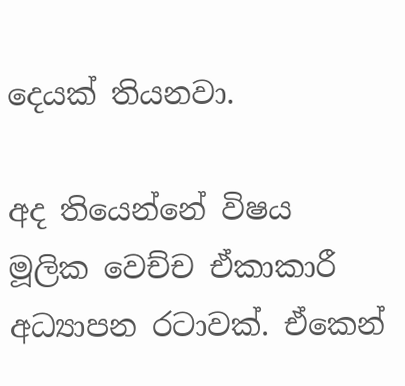දෙයක් තියනවා.

අද තියෙන්නේ විෂය මූලික වෙච්ච ඒකාකාරී අධ්‍යාපන රටාවක්. ඒකෙන්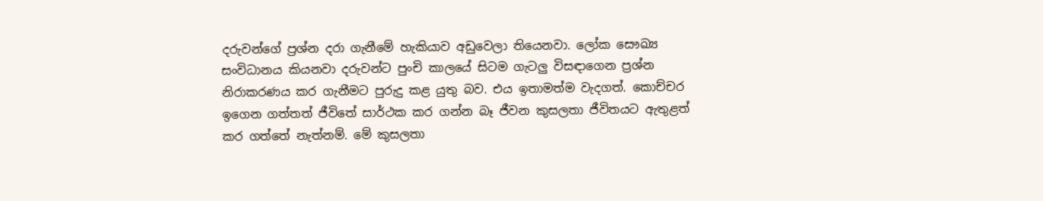දරුවන්ගේ ප්‍රශ්න දරා ගැනීමේ හැකියාව අඩුවෙලා තියෙනවා. ලෝක සෞඛ්‍ය සංවිධානය කියනවා දරුවන්ට පුංචි කාලයේ සිටම ගැටලු විසඳාගෙන ප්‍රශ්න නිරාකරණය කර ගැනීමට පුරුදු කළ යුතු බව. එය ඉතාමත්ම වැදගත්. කොච්චර ඉගෙන ගත්තත් ජීවිතේ සාර්ථක කර ගන්න බෑ ජීවන කුසලතා ජීවිතයට ඇතුළත් කර ගත්තේ නැත්නම්. මේ කුසලතා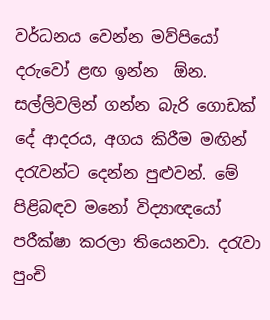වර්ධනය වෙන්න මව්පියෝ දරුවෝ ළඟ ඉන්න  ඕන. සල්ලිවලින් ගන්න බැරි ගොඩක් දේ ආදරය, අගය කිරීම මඟින් දරැවන්ට දෙන්න පුළුවන්. මේ පිළිබඳව මනෝ විද්‍යාඥයෝ පරීක්ෂා කරලා තියෙනවා. දරැවා පුංචි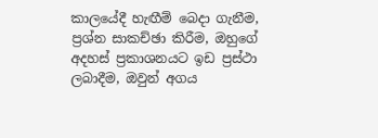කාලයේදී හැඟීම් බෙදා ගැනීම, ප්‍රශ්න සාකච්ඡා කිරීම, ඔහුගේ අදහස් ප්‍රකාශනයට ඉඩ ප්‍රස්ථා ලබාදීම, ඔවුන් අගය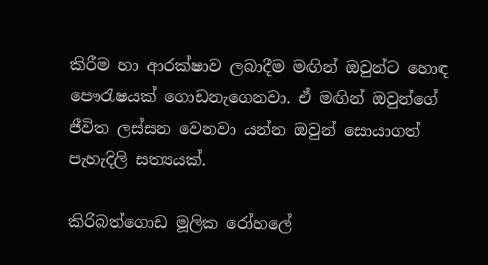කිරීම හා ආරක්ෂාව ලබාදීම මඟින් ඔවුන්ට හොඳ පෞරැෂයක් ගොඩනැගෙනවා. ඒ මඟින් ඔවුන්ගේ ජීවිත ලස්සන වෙනවා යන්න ඔවුන් සොයාගත් පැහැදිලි සත්‍යයක්.

කිරිබත්ගොඩ මූලික රෝහලේ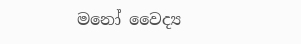මනෝ වෛද්‍ය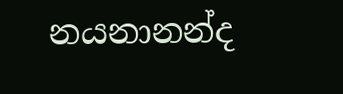නයනානන්ද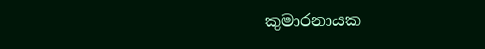කුමාරනායක